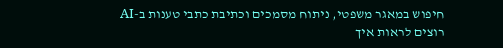חיפוש במאגר משפטי, ניתוח מסמכים וכתיבת כתבי טענות ב-AI
רוצים לראות איך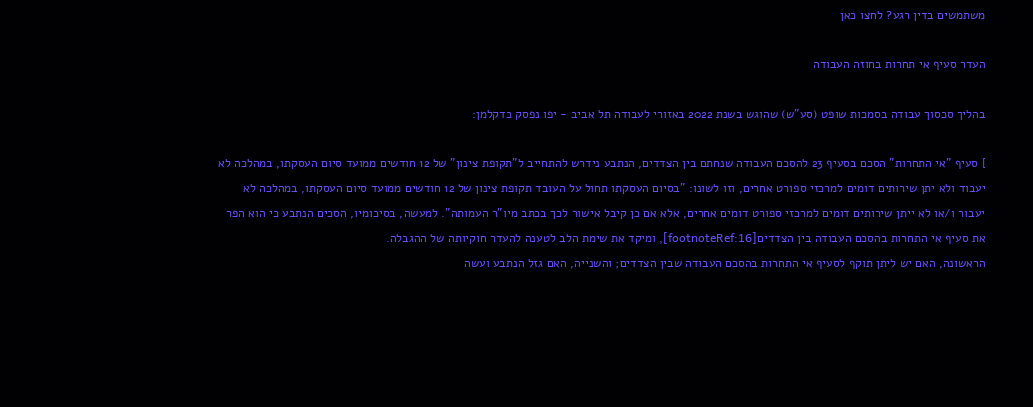משתמשים בדין רגע? לחצו כאן

העדר סעיף אי תחרות בחוזה העבודה

בהליך סכסוך עבודה בסמכות שופט (סע"ש) שהוגש בשנת 2022 באזורי לעבודה תל אביב - יפו נפסק כדקלמן:

] סעיף "אי התחרות" הסכם בסעיף 23 להסכם העבודה שנחתם בין הצדדים, הנתבע נידרש להתחייב ל"תקופת צינון" של 12 חודשים ממועד סיום העסקתו, במהלכה לא יעבוד ולא יתן שירותים דומים למרכזי ספורט אחרים, וזו לשונו: "בסיום העסקתו תחול על העובד תקופת צינון של 12 חודשים ממועד סיום העסקתו, במהלכה לא יעבור ו/או לא ייתן שירותים דומים למרכזי ספורט דומים אחרים, אלא אם כן קיבל אישור לכך בכתב מיו"ר העמותה". למעשה, בסיכומיו, הסכים הנתבע כי הוא הפר את סעיף אי התחרות בהסכם העבודה בין הצדדים[footnoteRef:16], ומיקד את שימת הלב לטענה להעדר חוקיותה של ההגבלה.
הראשונה, האם יש ליתן תוקף לסעיף אי התחרות בהסכם העבודה שבין הצדדים; והשנייה, האם גזל הנתבע ועשה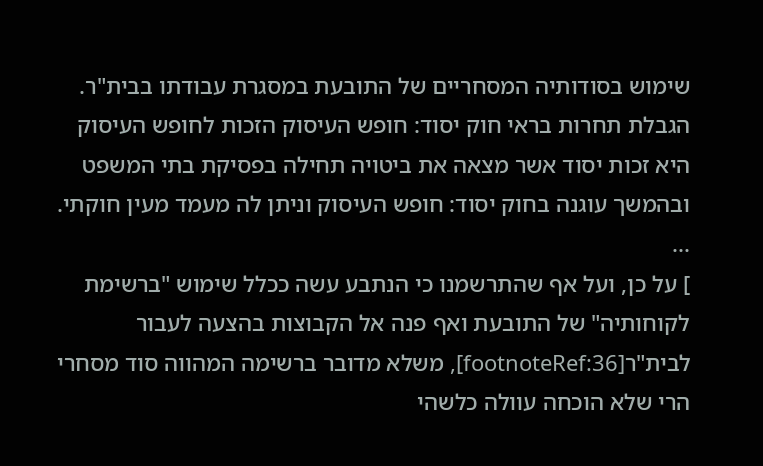שימוש בסודותיה המסחריים של התובעת במסגרת עבודתו בבית"ר. הגבלת תחרות בראי חוק יסוד: חופש העיסוק הזכות לחופש העיסוק היא זכות יסוד אשר מצאה את ביטויה תחילה בפסיקת בתי המשפט ובהמשך עוגנה בחוק יסוד: חופש העיסוק וניתן לה מעמד מעין חוקתי.
...
] על כן, ועל אף שהתרשמנו כי הנתבע עשה ככלל שימוש "ברשימת לקוחותיה" של התובעת ואף פנה אל הקבוצות בהצעה לעבור לבית"ר[footnoteRef:36], משלא מדובר ברשימה המהווה סוד מסחרי הרי שלא הוכחה עוולה כלשהי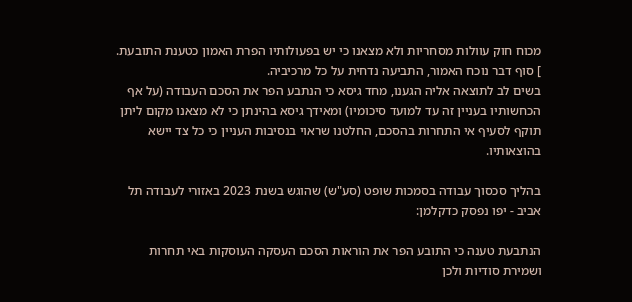מכוח חוק עוולות מסחריות ולא מצאנו כי יש בפעולותיו הפרת האמון כטענת התובעת.
] סוף דבר נוכח האמור, התביעה נדחית על כל מרכיביה.
בשים לב לתוצאה אליה הגענו, מחד גיסא כי הנתבע הפר את הסכם העבודה (על אף הכחשותיו בעניין זה עד למועד סיכומיו) ומאידך גיסא בהינתן כי לא מצאנו מקום ליתן תוקף לסעיף אי התחרות בהסכם, החלטנו שראוי בנסיבות העניין כי כל צד יישא בהוצאותיו.

בהליך סכסוך עבודה בסמכות שופט (סע"ש) שהוגש בשנת 2023 באזורי לעבודה תל אביב - יפו נפסק כדקלמן:

הנתבעת טענה כי התובע הפר את הוראות הסכם העסקה העוסקות באי תחרות ושמירת סודיות ולכן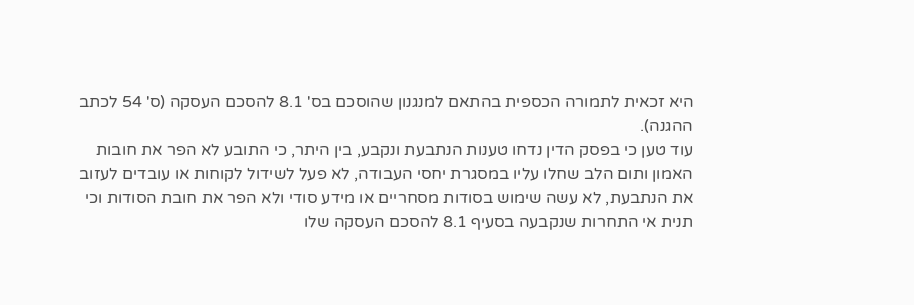היא זכאית לתמורה הכספית בהתאם למנגנון שהוסכם בס' 8.1 להסכם העסקה (ס' 54 לכתב ההגנה).
עוד טען כי בפסק הדין נדחו טענות הנתבעת ונקבע, בין היתר, כי התובע לא הפר את חובות האמון ותום הלב שחלו עליו במסגרת יחסי העבודה, לא פעל לשידול לקוחות או עובדים לעזוב את הנתבעת, לא עשה שימוש בסודות מסחריים או מידע סודי ולא הפר את חובת הסודות וכי תנית אי התחרות שנקבעה בסעיף 8.1 להסכם העסקה שלו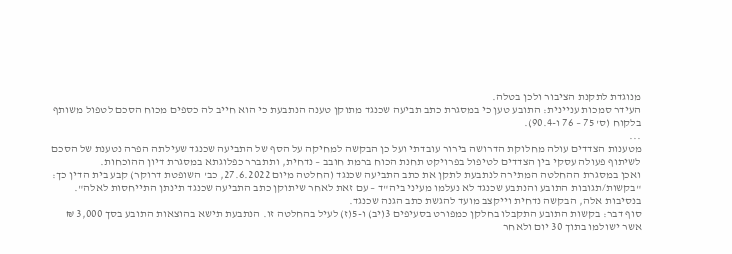מנוגדת לתקנת הציבור ולכן בטלה.
העידר סמכות עניינית: התובע טען כי במסגרת כתב תביעה שכנגד מתוקן טענה הנתבעת כי הוא חייב לה כספים מכוח הסכם לטפול משותף בלקוח (ס' 75 – 76 ו-90.4).
...
מטענות הצדדים עולה מחלוקת הדרושה בירור עובדתי ועל כן הבקשה למחיקה על הסף של התביעה שכנגד שעילתה הפרה נטענת של הסכם לשיתוף פעולה עסקי בין הצדדים לטיפול בפרויקט תחנת הכוח ברמת חובב – נדחית, ותתברר כפלוגתא במסגרת דיון ההוכחות.
ואכן במסגרת ההחלטה המתירה לנתבעת לתקן את כתב התביעה שכנגד (החלטה מיום 27.6.2022, כב' השופטת דרוקר) קבע בית הדין כך: "בקשות/תגובות התובע והנתבע שכנגד לא נעלמו מעיני ביה"ד – עם זאת לאחר שיתוקן כתב התביעה שכנגד תינתן התייחסות לאלה". בנסיבות אלה, הבקשה נדחית וייקצב מועד להגשת כתב הגנה שכנגד.
סוף דבר: בקשות התובע התקבלו בחלקן כמפורט בסעיפים 3(יב) ו-5(ז) לעיל בהחלטה זו. הנתבעת תישא בהוצאות התובע בסך 3,000 ₪ אשר ישולמו בתוך 30 יום ולאחר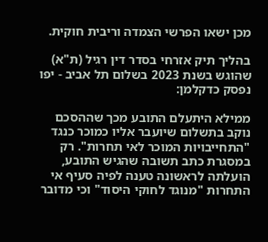מכן ישאו הפרשי הצמדה וריבית חוקית.

בהליך תיק אזרחי בסדר דין רגיל (ת"א) שהוגש בשנת 2023 בשלום תל אביב - יפו נפסק כדקלמן:

ממילא היתעלם התובע מכך שההסכם נוקב בתשלום שיועבר אליו כמוכר כנגד "התחייבויות המוכר לאי תחרות". רק במסגרת כתב תשובה שהגיש התובע, הועלתה לראשונה טענה לפיה סעיף אי התחרות "מנוגד לחוקי היסוד" וכי מדובר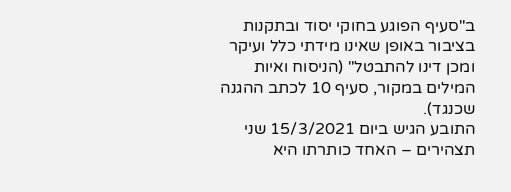ב"סעיף הפוגע בחוקי יסוד ובתקנות בציבור באופן שאינו מידתי כלל ועיקר ומכן דינו להתבטל" (הניסוח ואיות המילים במקור, סעיף 10 לכתב ההגנה שכנגד).
התובע הגיש ביום 15/3/2021 שני תצהירים – האחד כותרתו היא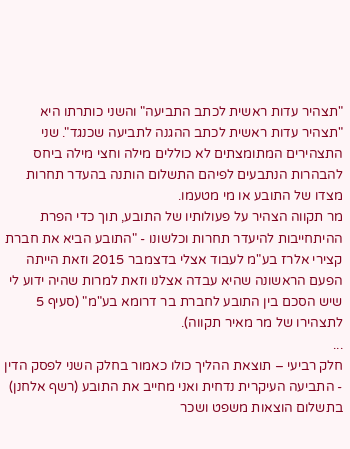"תצהיר עדות ראשית לכתב התביעה" והשני כותרתו היא "תצהיר עדות ראשית לכתב ההגנה לתביעה שכנגד". שני התצהירים המתומצתים לא כוללים מילה וחצי מילה ביחס להבהרות הנתבעים לפיהם התשלום הותנה בהעדר תחרות מצדו של התובע או מי מטעמו.
מר תקווה הצהיר על פעולותיו של התובע, תוך כדי הפרת ההיתחייבות להיעדר תחרות וכלשונו - "התובע הביא את חברת קצירי אלרז בע"מ לעבוד אצלי בדצמבר 2015 וזאת הייתה הפעם הראשונה שהיא עבדה אצלנו וזאת למרות שהיה ידוע לי שיש הסכם בין התובע לחברת בר דרומא בע"מ" (סעיף 5 לתצהירו של מר מאיר תקווה).
...
חלק רביעי – תוצאת ההליך כולו כאמור בחלק השני לפסק הדין - התביעה העיקרית נדחית ואני מחייב את התובע (רשף אלחנן) בתשלום הוצאות משפט ושכר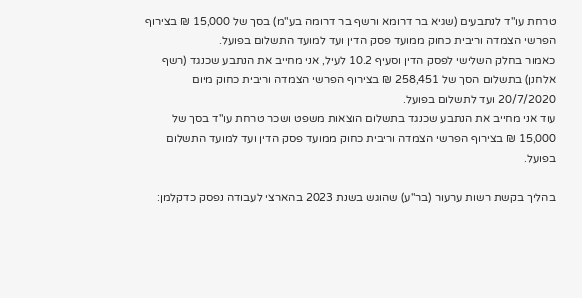טרחת עו"ד לנתבעים (שגיא בר דרומא ורשף בר דרומה בע"מ) בסך של 15,000 ₪ בצירוף הפרשי הצמדה וריבית כחוק ממועד פסק הדין ועד למועד התשלום בפועל.
כאמור בחלק השלישי לפסק הדין וסעיף 10.2 לעיל, אני מחייב את הנתבע שכנגד (רשף אלחנן) בתשלום הסך של 258,451 ₪ בצירוף הפרשי הצמדה וריבית כחוק מיום 20/7/2020 ועד לתשלום בפועל.
עוד אני מחייב את הנתבע שכנגד בתשלום הוצאות משפט ושכר טרחת עו"ד בסך של 15,000 ₪ בצירוף הפרשי הצמדה וריבית כחוק ממועד פסק הדין ועד למועד התשלום בפועל.

בהליך בקשת רשות ערעור (בר"ע) שהוגש בשנת 2023 בהארצי לעבודה נפסק כדקלמן: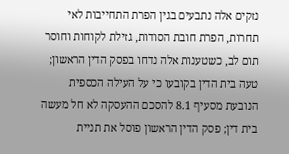נזקים אלה נתבעים בגין הפרת התחייבות לאי תחרות, הפרת חובת הסודות, גזילת לקוחות וחוסר תום לב, כשטענות אלה נדחו בפסק הדין הראשון; טעה בית הדין בקובעו כי על העילה הכספית הנובעת מסעיף 8.1 להסכם ההעסקה לא חל מעשה בית דין; פסק הדין הראשון פוסל את תניית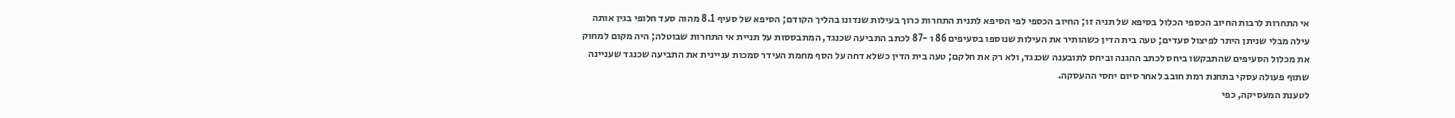אי התחרות לרבות החיוב הכספי הכלול בסיפא של תניה זו; החיוב הכספי לפי הסיפא לתנית התחרות כרוך בעילות שנדונו בהליך הקודם; הסיפא של סעיף 8.1 מהוה סעד חלופי בגין אותה עילה מבלי שניתן היתר לפיצול סעדים; טעה בית הדין כשהותיר את העילות שנוספו בסעיפים 86 ו -87 לכתב התביעה שכנגד, המתבססות על תניית אי התחרות שבוטלה; היה מקום למחוק את מכלול הסעיפים שהתבקשו ביחס לכתב ההגנה וביחס לתובענה שכנגד, ולא רק את חלקם; טעה בית הדין כשלא דחה על הסף מחמת העידר סמכות עניינית את התביעה שכנגד שעניינה שתוף פעולה עסקי בתחנת רמת חובב לאחר סיום יחסי ההעסקה.
לטענת המעסיקה, כפי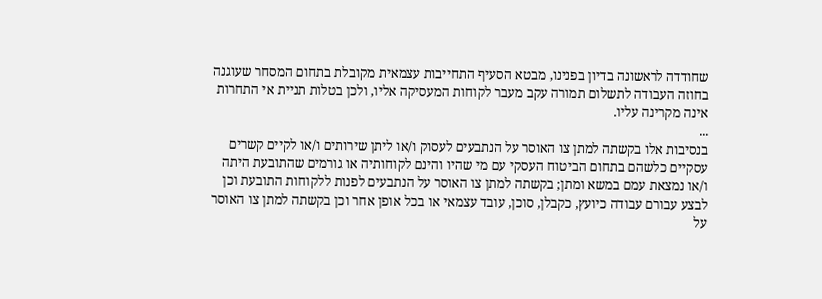שחודדה לראשונה בדיון בפנינו, מבטא הסעיף התחייבות עצמאית מקובלת בתחום המסחר שעוגנה בחוזה העבודה לתשלום תמורה עקב מעבר לקוחות המעסיקה אליו, ולכן בטלות תניית אי התחרות אינה מקרינה עליו.
...
בנסיבות אלו בקשתה למתן צו האוסר על הנתבעים לעסוק ו/או ליתן שירותים ו/או לקיים קשרים עסקיים כלשהם בתחום הביטוח העסקי עם מי שהיו והינם לקוחותיה או גורמים שהתובעת היתה ו/או נמצאת עמם במשא ומתן; בקשתה למתן צו האוסר על הנתבעים לפנות ללקוחות התובעת וכן לבצע עבורם עבודה כיועץ, כקבלן, סוכן, עובד עצמאי או בכל אופן אחר וכן בקשתה למתן צו האוסר על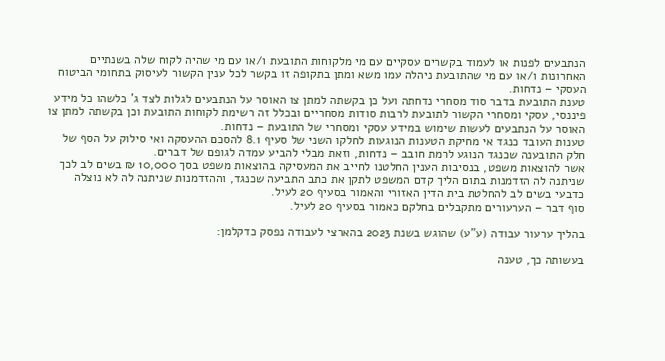הנתבעים לפנות או לעמוד בקשרים עסקיים עם מי מלקוחות התובעת ו/או עם מי שהיה לקוח שלה בשנתיים האחרונות ו/או עם מי שהתובעת ניהלה עמו משא ומתן בתקופה זו בקשר לכל ענין הקשור לעיסוק בתחומי הביטוח העסקי – נדחות.
טענת התובעת בדבר סוד מסחרי נדחתה ועל כן בקשתה למתן צו האוסר על הנתבעים לגלות לצד ג' כלשהו כל מידע פיננסי, עסקי ומסחרי הקשור לתובעת לרבות סודות מסחריים ובכלל זה רשימת לקוחות התובעת וכן בקשתה למתן צו האוסר על הנתבעים לעשות שימוש במידע עסקי ומסחרי של התובעת – נדחות.
טענות העובד כנגד אי מחיקת הטענות הנוגעות לחלקו השני של סעיף 8.1 להסכם ההעסקה ואי סילוק על הסף של חלק התובענה שכנגד הנוגע לרמת חובב – נדחות, וזאת מבלי להביע עמדה לגופם של דברים.
אשר להוצאות משפט, בנסיבות הענין החלטנו לחייב את המעסיקה בהוצאות משפט בסך 10,000 ₪ בשים לב לכך שניתנה לה הזדמנות בתום הליך קדם המשפט לתקן את כתב התביעה שכנגד, וההזדמנות שניתנה לה לא נוצלה כדבעי בשים לב להחלטת בית הדין האזורי והאמור בסעיף 20 לעיל.
סוף דבר – הערעורים מתקבלים בחלקם כאמור בסעיף 20 לעיל.

בהליך ערעור עבודה (ע"ע) שהוגש בשנת 2023 בהארצי לעבודה נפסק כדקלמן:

בעשותה כך, טענה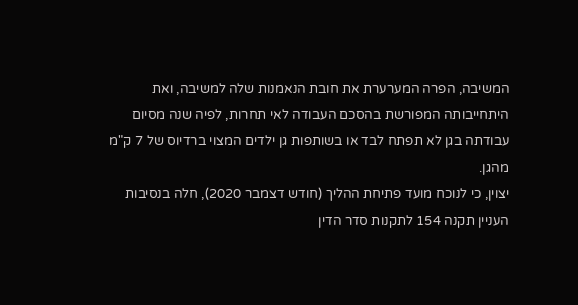המשיבה, הפרה המערערת את חובת הנאמנות שלה למשיבה, ואת היתחייבותה המפורשת בהסכם העבודה לאי תחרות, לפיה שנה מסיום עבודתה בגן לא תפתח לבד או בשותפות גן ילדים המצוי ברדיוס של 7 ק"מ מהגן.
יצוין, כי לנוכח מועד פתיחת ההליך (חודש דצמבר 2020), חלה בנסיבות העניין תקנה 154 לתקנות סדר הדין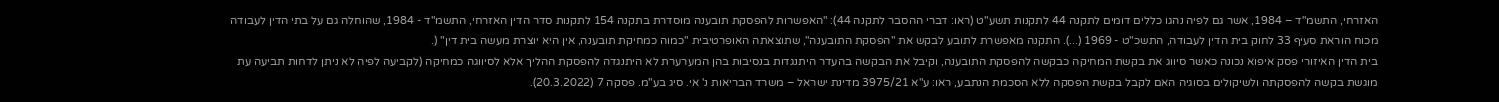האזרחי, התשמ"ד – 1984, אשר גם לפיה נהגו כללים דומים לתקנה 44 לתקנות תשע"ט (ראו: דברי ההסבר לתקנה 44): "האפשרות להפסקת תובענה מוסדרת בתקנה 154 לתקנות סדר הדין האזרחי, התשמ"ד - 1984, שהוחלה גם על בתי הדין לעבודה מכוח הוראת סעיף 33 לחוק בית הדין לעבודה, התשכ"ט - 1969 (...). התקנה מאפשרת לתובע לבקש את "הפסקת התובענה", שתוצאתה האופרטיבית "כמוה כמחיקת תובענה, אין היא יוצרת מעשה בית דין" (.
בית הדין האיזורי פסק איפוא נכונה כאשר סיווג את בקשת המחיקה כבקשה להפסקת התובענה, וקיבל את הבקשה בהעדר היתנגדות בנסיבות בהן המערערת לא היתנגדה להפסקת ההליך אלא לסיווגה כמחיקה (לקביעה לפיה לא ניתן לדחות תביעה עת מוגשת בקשה להפסקתה ולשיקולים בסוגיה האם לקבל בקשת הפסקה ללא הסכמת הנתבע, ראו: ע"א 3975/21 מדינת ישראל – משרד הבריאות נ' אי. סיג בע"מ. פסקה 7 (20.3.2022).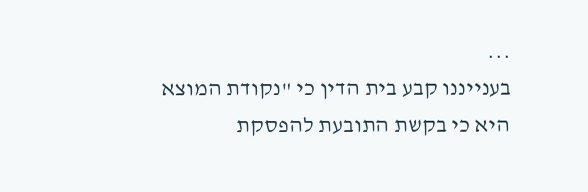...
בענייננו קבע בית הדין כי "נקודת המוצא היא כי בקשת התובעת להפסקת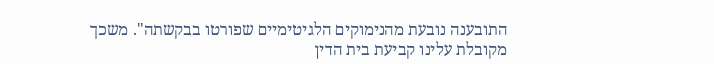התובענה נובעת מהנימוקים הלגיטימיים שפורטו בבקשתה". משכך מקובלת עלינו קביעת בית הדין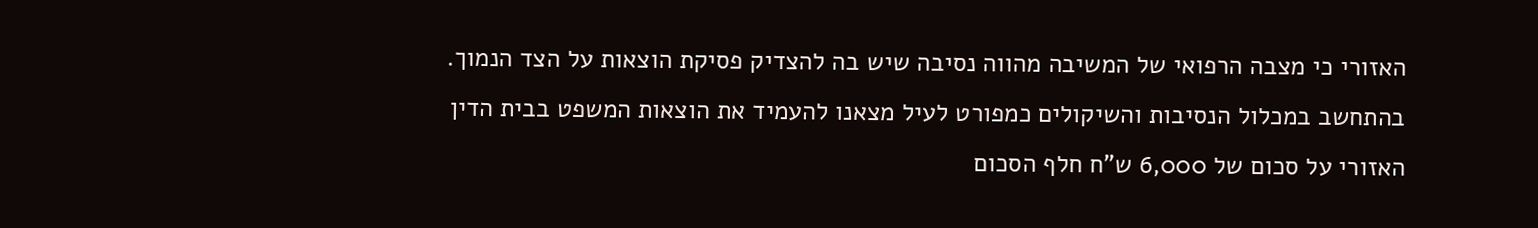האזורי כי מצבה הרפואי של המשיבה מהווה נסיבה שיש בה להצדיק פסיקת הוצאות על הצד הנמוך.
בהתחשב במכלול הנסיבות והשיקולים כמפורט לעיל מצאנו להעמיד את הוצאות המשפט בבית הדין האזורי על סכום של 6,000 ש"ח חלף הסכום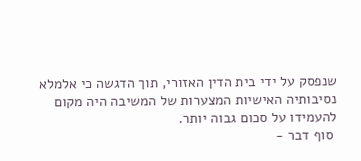שנפסק על ידי בית הדין האזורי, תוך הדגשה כי אלמלא נסיבותיה האישיות המצערות של המשיבה היה מקום להעמידו על סכום גבוה יותר.
 סוף דבר -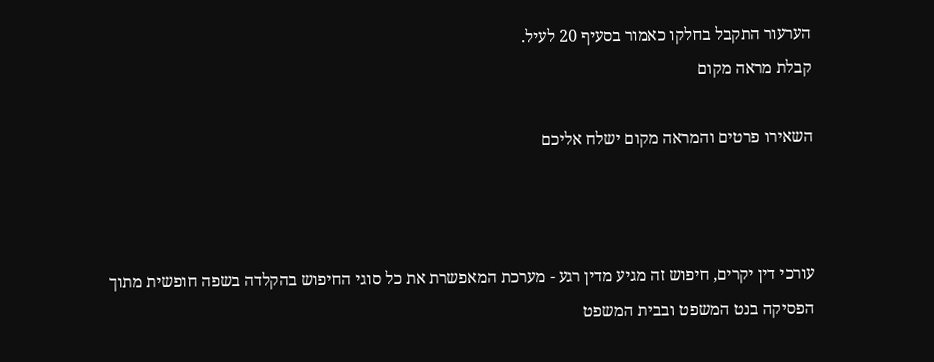הערעור התקבל בחלקו כאמור בסעיף 20 לעיל.
קבלת מראה מקום

השאירו פרטים והמראה מקום ישלח אליכם



עורכי דין יקרים, חיפוש זה מגיע מדין רגע - מערכת המאפשרת את כל סוגי החיפוש בהקלדה בשפה חופשית מתוך הפסיקה בנט המשפט ובבית המשפט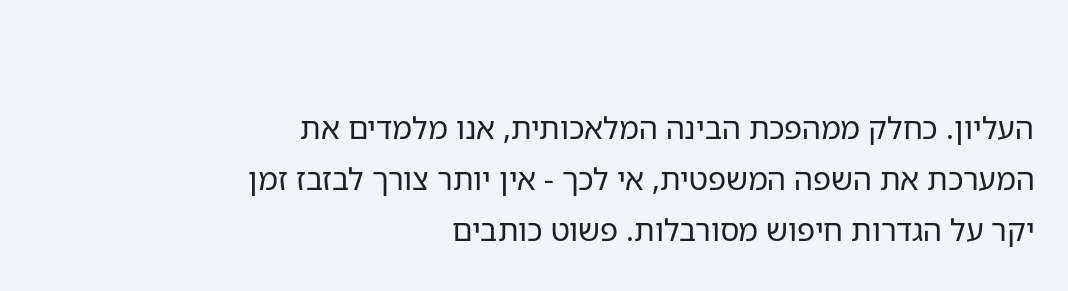העליון. כחלק ממהפכת הבינה המלאכותית, אנו מלמדים את המערכת את השפה המשפטית, אי לכך - אין יותר צורך לבזבז זמן יקר על הגדרות חיפוש מסורבלות. פשוט כותבים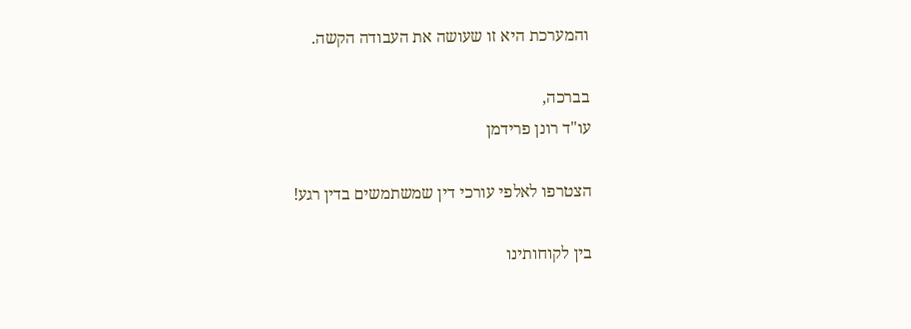והמערכת היא זו שעושה את העבודה הקשה.

בברכה,
עו"ד רונן פרידמן

הצטרפו לאלפי עורכי דין שמשתמשים בדין רגע!

בין לקוחותינו